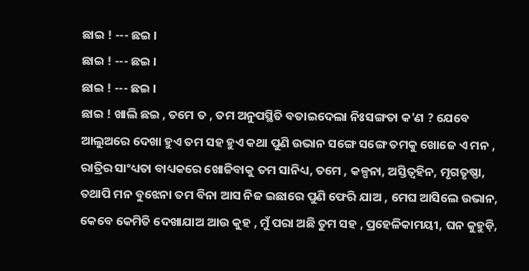ଛାଇ ! --- ଛଇ ।
ଛାଇ ! --- ଛଇ ।
ଛାଇ ! --- ଛଇ ।
ଛାଇ ! ଖାଲି ଛଇ , ତମେ ତ , ତମ ଅନୁପସ୍ଥିତି ବତାଇଦେଲା ନିଃସଙ୍ଗତା କ'ଣ ? ଯେବେ ଆଲୁଅରେ ଦେଖା ହୁଏ ତମ ସହ ହୁଏ କଥା ପୁଣି ଉଭାନ ସଙ୍ଗେ ସଙ୍ଗେ ତମକୁ ଖୋଜେ ଏ ମନ , ରାତ୍ରିର ସାଂଧ୍ୟତା ବାଧ୍ୟକରେ ଖୋଜିବାକୁ ତମ ସାନିଧ୍ୟ, ତମେ , କଳ୍ପନା, ଅସ୍ତିତ୍ଵହିନ, ମୃଗତୃଷ୍ଣା, ତଥାପି ମନ ବୁଝେନା ତମ ବିନା ଆସ ନିଜ ଇଛାରେ ପୁଣି ଫେରି ଯାଅ , ମେଘ ଆସିଲେ ଉଭାନ, କେବେ କେମିତି ଦେଖାଯାଅ ଆଉ କୁହ , ମୁଁ ପରା ଅଛି ତୁମ ସହ , ପ୍ରହେଳିକାମୟୀ, ଘନ କୁହୁଡ଼ି,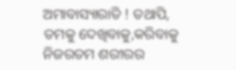ଅମାବାସ୍ୟାରାତି ! ତଥାପି, ତମକୁ ଦେଖିବାକୁ,କରିବାକୁ ନିଜରତମ ଶରୀରର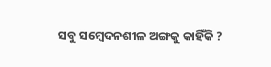ସବୁ ସମ୍ବେଦନଶୀଳ ଅଙ୍ଗକୁ କାହିଁକି ?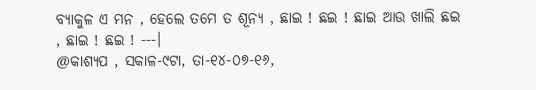ବ୍ୟାକୁଳ ଏ ମନ , ହେଲେ ତମେ ତ ଶୂନ୍ୟ , ଛାଇ ! ଛଇ ! ଛାଇ ଆଉ ଖାଲି ଛଇ , ଛାଇ ! ଛଇ ! ---।
@କାଶ୍ୟପ , ସକାଳ-୯ଟା, ତା-୧୪-୦୭-୧୬,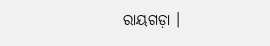ରାୟଗଡ଼ା ।